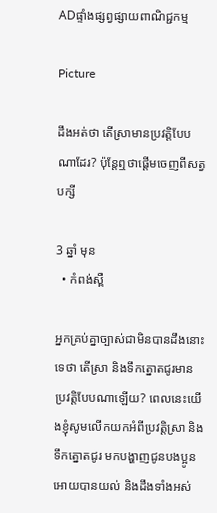ADផ្ទាំងផ្សព្វផ្សាយពាណិជ្ជកម្ម

Picture

ដឹងអត់ថា តើស្រាមានប្រវត្តិបែបណាដែរ? ប៉ុន្តែឮថាផ្តើមចេញពីសត្វបក្សី

3 ឆ្នាំ មុន
  • កំពង់ស្ពឺ

អ្នកគ្រប់គ្នាច្បាស់ជាមិនបានដឹងនោះទេថា តើស្រា និងទឹកត្នោតជូរមានប្រវត្តិបែបណាឡើយ? ពេលនេះយើងខ្ញុំសូមលើកយកអំពីប្រវត្តិស្រា និងទឹកត្នោតជូរ មកបង្ហាញជូនបងប្អូនអោយបានយល់ និងដឹងទាំងអស់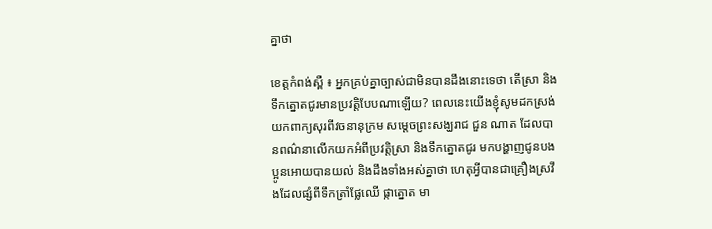គ្នាថា

ខេត្តកំពង់ស្ពឺ ៖ អ្នកគ្រប់គ្នាច្បាស់ជាមិនបានដឹងនោះទេថា តើស្រា និងទឹកត្នោតជូរមានប្រវត្តិបែបណាឡើយ? ពេលនេះយើងខ្ញុំសូមដកស្រង់យកពាក្យសុរពីវចនានុក្រម សម្តេចព្រះសង្ឃរាជ ជួន ណាត ដែលបានពណ៌នាលើកយកអំពីប្រវត្តិស្រា និងទឹកត្នោតជូរ មកបង្ហាញជូនបងប្អូនអោយបានយល់ និងដឹងទាំងអស់គ្នាថា ហេតុអ្វីបានជាគ្រឿងស្រវឹងដែលផ្សំពីទឹកត្រាំផ្លែឈើ ផ្កាត្នោត មា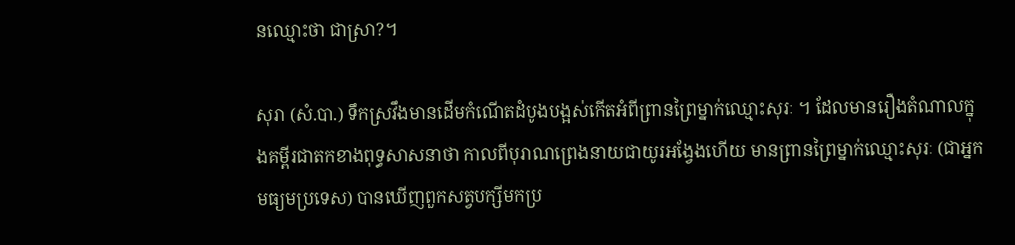នឈ្មោះថា ជាស្រា?។

សុរា (សំ.បា.) ទឹកស្រវឹងមានដើមកំណើតដំបូងបង្អស់កើតអំពីព្រានព្រៃម្នាក់ឈ្មោះសុរៈ ។ ដែលមានរឿងតំណាលក្នុងគម្ពីរជាតកខាងពុទ្ធសាសនាថា កាលពីបុរាណព្រេងនាយជាយូរអង្វែងហើយ មានព្រានព្រៃម្នាក់ឈ្មោះសុរៈ (ជាអ្នកមធ្យមប្រទេស) បានឃើញពួកសត្វបក្សីមកប្រ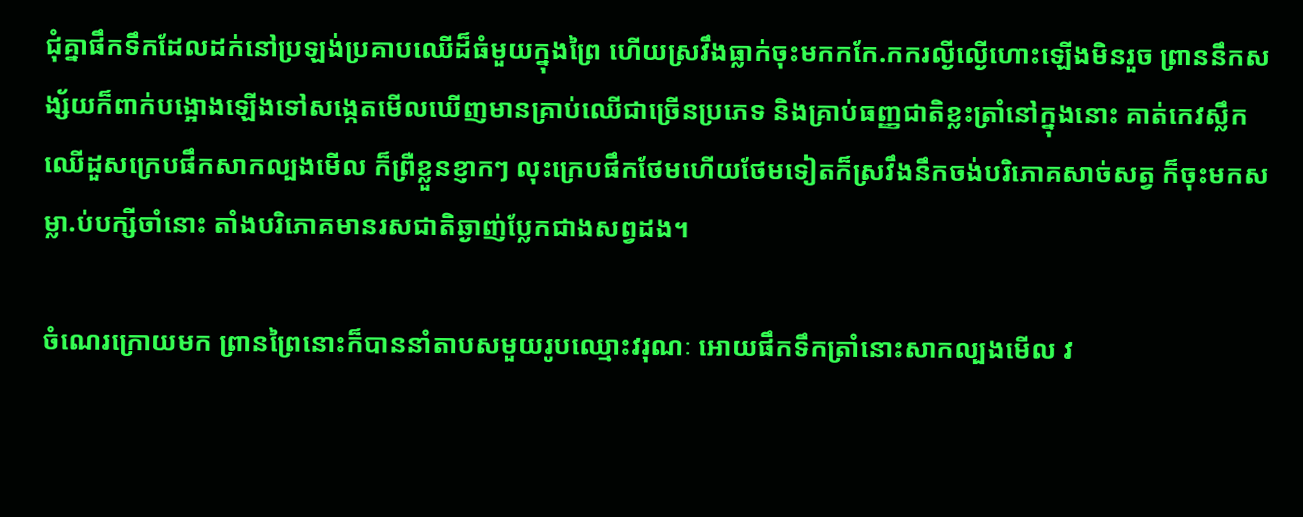ជុំគ្នាផឹកទឹកដែលដក់នៅប្រឡង់ប្រគាបឈើដ៏ធំមួយក្នុងព្រៃ ហើយស្រវឹងធ្លាក់ចុះមកកកែ.កករល្ងីល្ងើហោះឡើងមិនរួច ព្រាននឹកសង្ស័យក៏ពាក់បង្អោងឡើងទៅសង្កេតមើលឃើញមានគ្រាប់ឈើជាច្រើនប្រភេទ និងគ្រាប់ធញ្ញជាតិខ្លះត្រាំនៅក្នុងនោះ គាត់កេវស្លឹកឈើដួសក្រេបផឹកសាកល្បងមើល ក៏ព្រឺខ្លួនខ្ញាកៗ លុះក្រេបផឹកថែមហើយថែមទៀតក៏ស្រវឹងនឹកចង់បរិភោគសាច់សត្វ ក៏ចុះមកសម្លា.ប់បក្សីចាំនោះ តាំងបរិភោគមានរសជាតិឆ្ងាញ់ប្លែកជាងសព្វដង។

ចំណេរក្រោយមក ព្រានព្រៃនោះក៏បាននាំតាបសមួយរូបឈ្មោះវរុណៈ អោយផឹកទឹកត្រាំនោះសាកល្បងមើល វ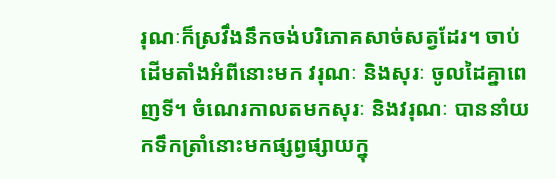រុណៈក៏ស្រវឹងនឹកចង់បរិភោគសាច់សត្វដែរ។ ចាប់ដើមតាំងអំពីនោះមក វរុណៈ និងសុរៈ ចូលដៃគ្នាពេញទី។ ចំណេរកាលតមកសុរៈ និងវរុណៈ បាននាំយកទឹកត្រាំនោះមកផ្សព្វផ្សាយក្នុ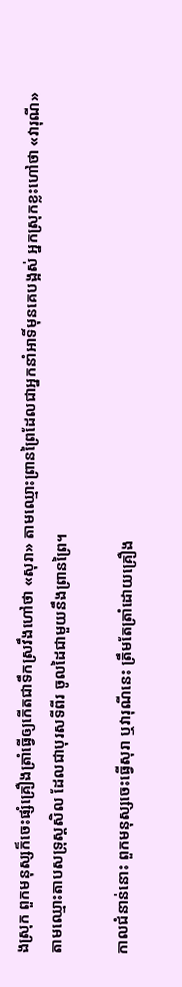ងស្រុក ពួកមនុស្សក៏ចេះផ្សំគ្រឿងត្រាំធ្វើឲ្យកើតជាទឹកស្រវឹងហៅថា «សុរា» តាមឈ្មោះព្រានព្រៃដែលជាអ្នកនាំអាទិ៍មុនគេបង្អស់ អ្នកស្រុកខ្លះហៅថា «វារុណី» តាមឈ្មោះតាបសទ្រុស្តសិល ដែលជាបុរសទីពីរ ចូលដៃជាមួយនឹងព្រានព្រៃ។

កាលជំនាន់នោះ ពួកមនុស្សចេះធ្វើសុរា ឬវារុណីនេះ ត្រឹមតែត្រាំដោយគ្រឿង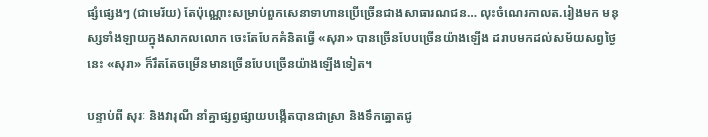ផ្សំផ្សេងៗ (ជាមេរ័យ) តែប៉ុណ្ណោះសម្រាប់ពួកសេនាទាហានប្រើច្រើនជាងសាធារណជន… លុះចំណេរកាលត.រៀងមក មនុស្សទាំងឡាយក្នុងសាកលលោក ចេះតែបែកគំនិតធ្វើ «សុរា» បានច្រើនបែបច្រើនយ៉ាងឡើង ដរាបមកដល់សម័យសព្វថ្ងៃនេះ «សុរា» ក៏រឹតតែចម្រើនមានច្រើនបែបច្រើនយ៉ាងឡើងទៀត។

បន្ទាប់ពី សុរៈ និងវារុណី នាំគ្នាផ្សព្វផ្សាយបង្កើតបានជាស្រា និងទឹកត្នោតជូ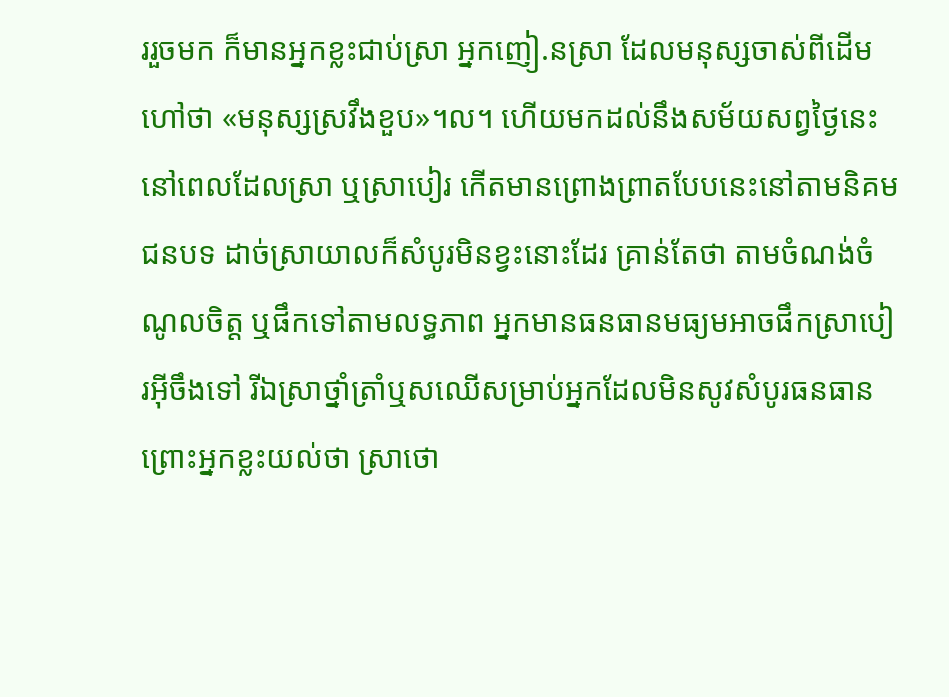ររួចមក ក៏មានអ្នកខ្លះជាប់ស្រា អ្នកញៀ.នស្រា ដែលមនុស្សចាស់ពីដើមហៅថា «មនុស្សស្រវឹងខួប»។ល។ ហើយមកដល់នឹងសម័យសព្វថ្ងៃនេះ នៅពេលដែលស្រា ឬស្រាបៀរ កើតមានព្រោងព្រាតបែបនេះនៅតាមនិគមជនបទ ដាច់ស្រាយាលក៏សំបូរមិនខ្វះនោះដែរ គ្រាន់តែថា តាមចំណង់ចំណូលចិត្ត ឬផឹកទៅតាមលទ្ធភាព អ្នកមានធនធានមធ្យមអាចផឹកស្រាបៀរអ៊ីចឹងទៅ រីឯស្រាថ្នាំត្រាំឬសឈើសម្រាប់អ្នកដែលមិនសូវសំបូរធនធាន ព្រោះអ្នកខ្លះយល់ថា ស្រាថោ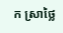ក ស្រាថ្លៃ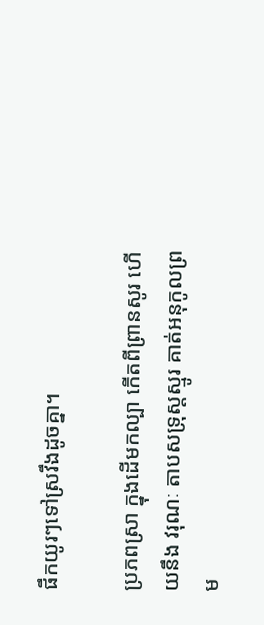ផឹកយូរៗទៅស្រវឹងដូចគ្នា។

ប្រភពស្រា ក្នុងដើមកល្បា កើតពីព្រានសូរ ហើយនឹង វរុណៈ តាបសទ្រុស្តស្មូរ គាត់អនុកូលព្រម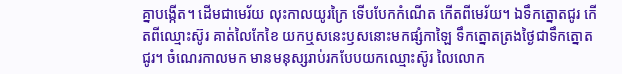គ្នាបង្កើត។ ដើមជាមេរ័យ លុះកាលយូរក្រៃ ទើបបែកកំណើត កើតពីមេរ័យ។ ឯទឹកត្នោតជូរ កើតពីឈ្មោះស៊ូរ គាត់លៃកែខៃ យកឬសនេះឫសនោះមកផ្សំកាឡៃ ទឹកត្នោតត្រងថ្ងៃជាទឹកត្នោតជូរ។ ចំណេរកាលមក មានមនុស្សរាប់រកបែបយកឈ្មោះស៊ូរ លៃលោក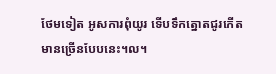ថែមទៀត អូសការពុំយូរ ទើបទឹកត្នោតជូរកើតមានច្រើនបែបនេះ។ល។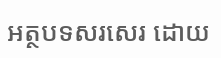អត្ថបទសរសេរ ដោយ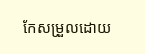កែសម្រួលដោយ